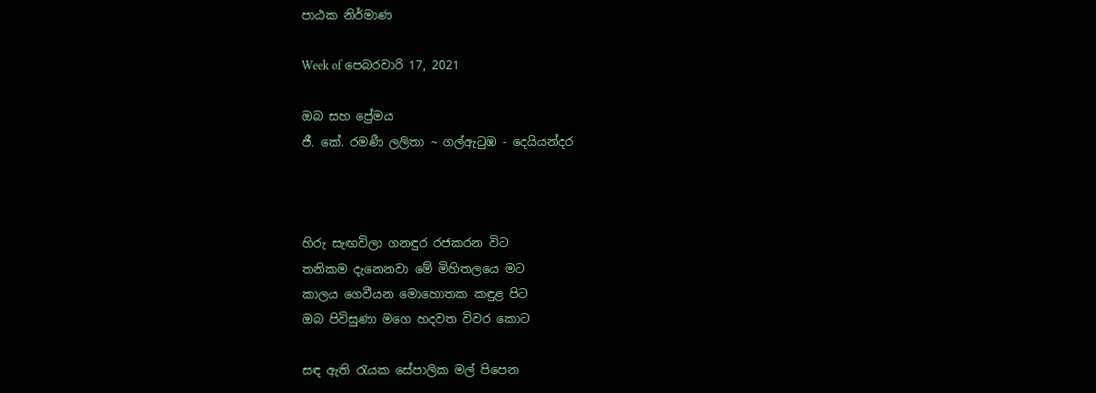පාඨක නිර්මාණ

Week of පෙබරවාරි 17, 2021

ඔබ සහ ප්‍රේමය
ජී. කේ. රමණී ලලිතා ~ ගල්ඇටුඹ - දෙයියන්දර



හිරු සැඟවිලා ගනඳුර රජකරන විට
තනිකම දැනෙනවා මේ මිහිතලයෙ මට
කාලය ගෙවීයන මොහොතක කඳුළ පිට
ඔබ පිවිසුණා මගෙ හදවත විවර කොට

සඳ ඇති රැයක සේපාලික මල් පිපෙන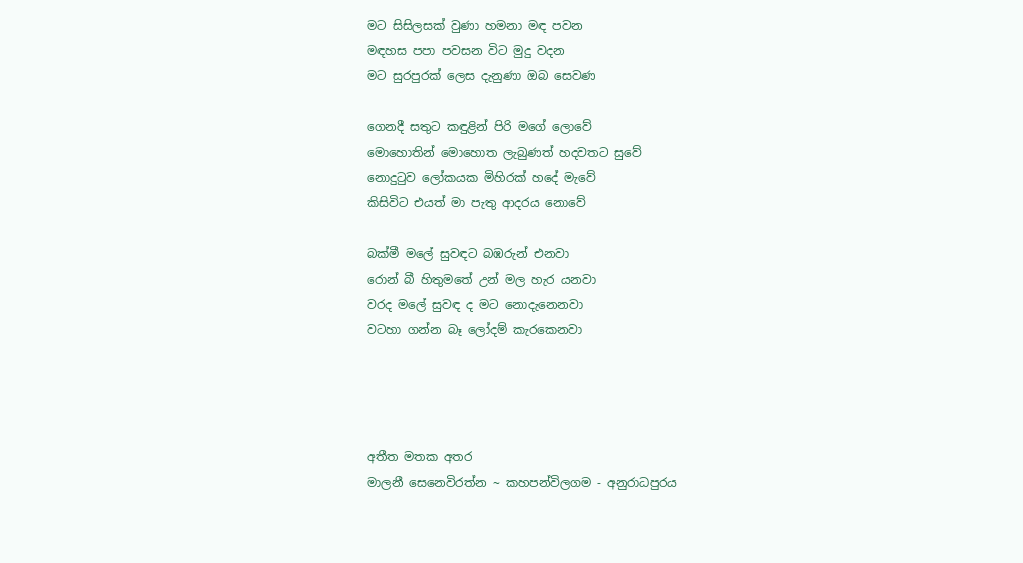මට සිසිලසක් වුණා හමනා මඳ පවන
මඳහස පපා පවසන විට මුදු වදන
මට සුරපුරක් ලෙස දැනුණා ඔබ සෙවණ

ගෙනදී සතුට කඳුළින් පිරි මගේ ලොවේ
මොහොතින් මොහොත ලැබුණත් හදවතට සුවේ
නොදුටුව ලෝකයක මිහිරක් හදේ මැවේ
කිසිවිට එයත් මා පැතු ආදරය නොවේ

බක්මී මලේ සුවඳට බඹරුන් එනවා
රොන් බී හිතුමතේ උන් මල හැර යනවා
වරද මලේ සුවඳ ද මට නොදැනෙනවා
වටහා ගන්න බෑ ලෝදම් කැරකෙනවා




අතීත මතක අතර
මාලනී සෙනෙවිරත්න ~ කහපන්විලගම - අනුරාධපුරය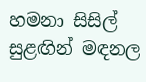හමනා සිසිල් සුළඟින් මඳනල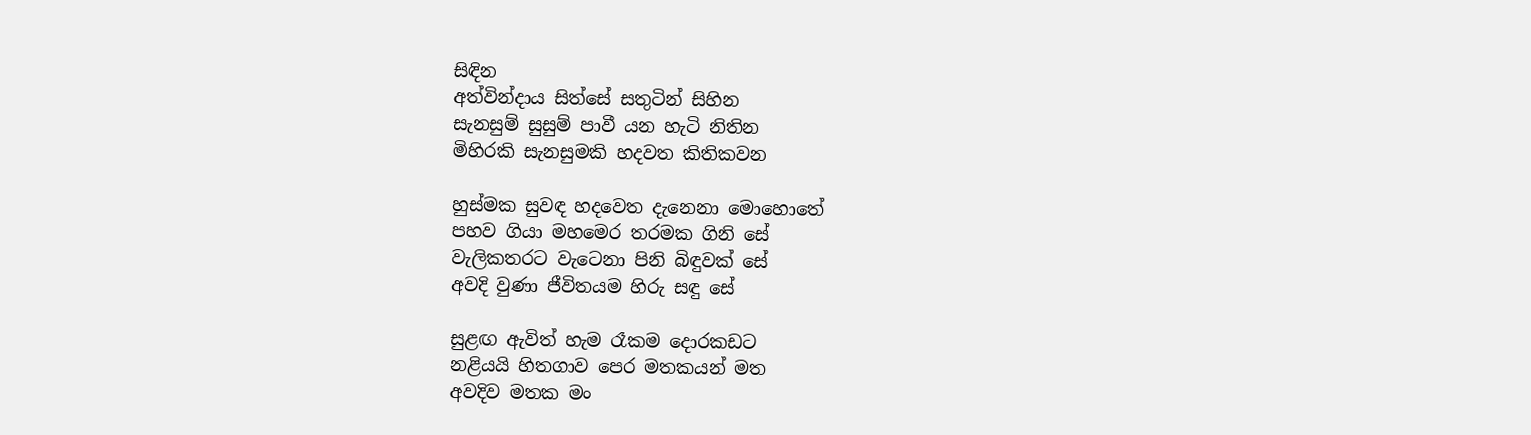සිඳින
අත්වින්දාය සිත්සේ සතුටින් සිහින
සැනසුම් සුසුම් පාවී යන හැටි නිතින
මිහිරකි සැනසුමකි හදවත කිතිකවන

හුස්මක සුවඳ හදවෙත දැනෙනා මොහොතේ
පහව ගියා මහමෙර තරමක ගිනි සේ
වැලිකතරට වැටෙනා පිනි බිඳුවක් සේ
අවදි වුණා ජීවිතයම හිරු සඳු සේ

සුළඟ ඇවිත් හැම රෑකම දොරකඩට
නළියයි හිතගාව පෙර මතකයන් මත
අවදිව මතක මං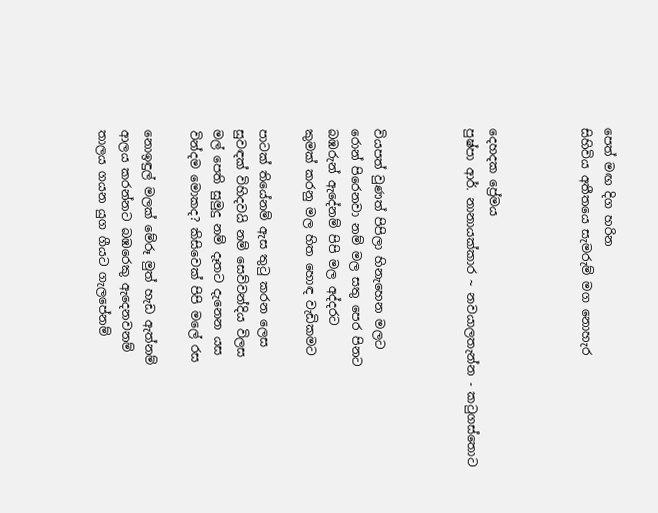පෙත් මඟ දිග හරින
සිහිවිය අතීතයෙ සැමරුම් මග නොහැර



දෙහදක ප්‍රේමය
පුෂ්පා ආර්. නානායක්කාර ~ නවයාලතැන්න - කටුගස්තොට



වියපත් වුණත් පිපිලා හිනැහෙන මලට
රොන් පිරෙනවා නම් මල සතු පෙර පිනට
බඹරුන් ඇදේනම් පිපි මල අද්දරට
කුමක් කරනු මල හිත හොඳ වැඩිකමට

පාටක් තියේනම් ඇස තුටු කරන ලෙස
සුවඳක් විහිදවයි නම් සෙව්වන්දිය විලස
මල් පෙති සුමුදු නම් දෑතට දැනෙන යස
වින්දම මොකද? කිසිවෙක් පිපි මලේ රස

නොඉඳුල් මලක් මේරූ මුත් හැඩ ඇත්නම්
ආලය කරන්නට බඹරෙකු ඇදෙනවනම්
තාලය ගයන යුග ගීයට ගැලපේනම්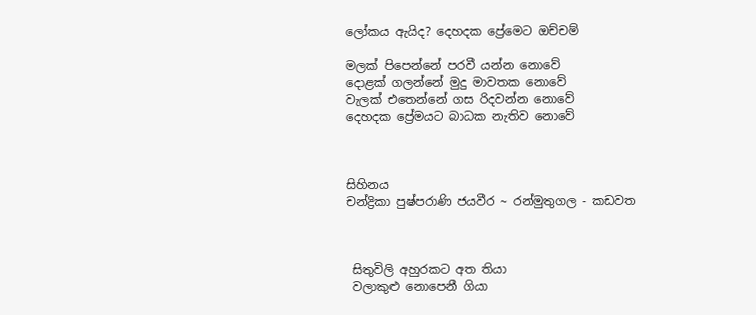ලෝකය ඇයිද? දෙහදක ප්‍රේමෙට ඔච්චම්

මලක් පිපෙන්නේ පරවී යන්න නොවේ
දොළක් ගලන්නේ මුදු මාවතක නොවේ
වැලක් එතෙන්නේ ගස රිදවන්න නොවේ
දෙහදක ප්‍රේමයට බාධක නැතිව නොවේ



සිහිනය
චන්ද්‍රිකා පුෂ්පරාණි ජයවීර ~ රන්මුතුගල - කඩවත



 සිතුවිලි අහුරකට අත තියා
 වලාකුළු නොපෙනී ගියා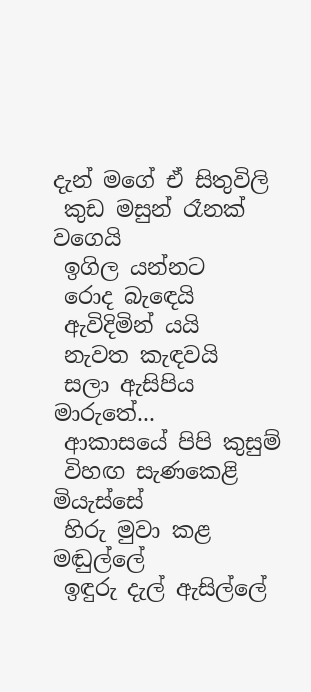දැන් මගේ ඒ සිතුවිලි
 කුඩ මසුන් රෑනක් වගෙයි
 ඉගිල යන්නට
 රොද බැඳෙයි
 ඇවිදිමින් යයි
 නැවත කැඳවයි
 සලා ඇසිපිය මාරුතේ...
 ආකාසයේ පිපි කුසුම්
 විහඟ සැණකෙළි මියැස්සේ
 හිරු මුවා කළ මඬුල්ලේ
 ඉඳුරු දැල් ඇසිල්ලේ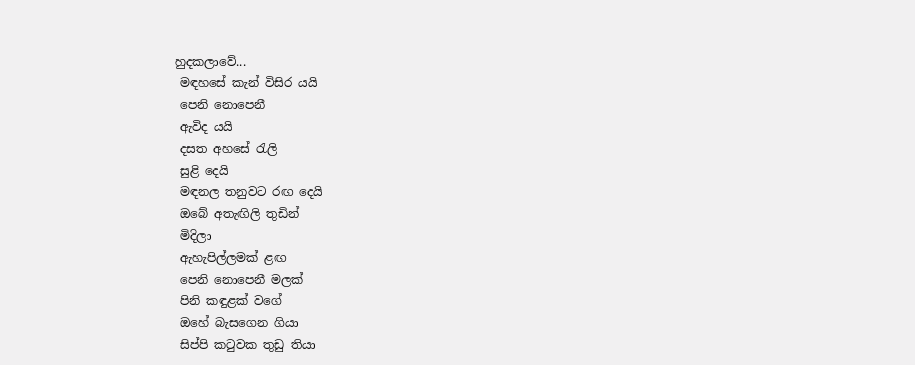හුදකලාවේ...
 මඳහසේ කැන් විසිර යයි
 පෙනි නොපෙනී
 ඇවිද යයි
 දසත අහසේ රැලි
 සුළි දෙයි
 මඳනල තනුවට රඟ දෙයි
 ඔබේ අතැඟිලි තුඩින්
 මිදිලා
 ඇහැපිල්ලමක් ළඟ
 පෙනි නොපෙනී මලක්
 පිනි කඳුළක් වගේ
 ඔහේ බැසගෙන ගියා
 සිප්පි කටුවක තුඩු තියා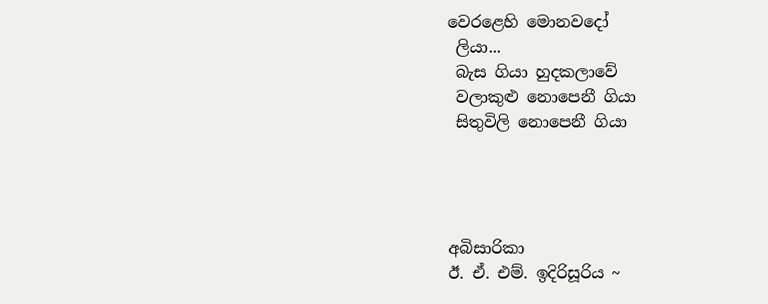වෙරළෙහි මොනවදෝ
 ලියා...
 බැස ගියා හුදකලාවේ
 වලාකුළු නොපෙනී ගියා
 සිතුවිලි නොපෙනී ගියා




අබිසාරිකා
ඊ. ඒ. එම්. ඉදිරිසූරිය ~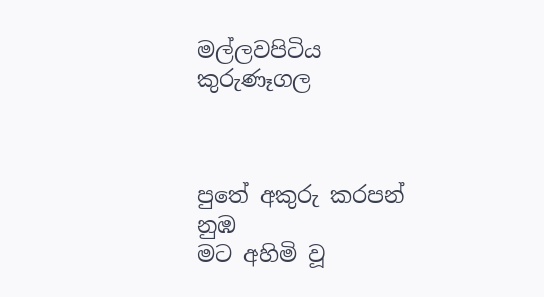මල්ලවපිටිය කුරුණෑගල



පුතේ අකුරු කරපන් නුඹ
මට අහිමි වූ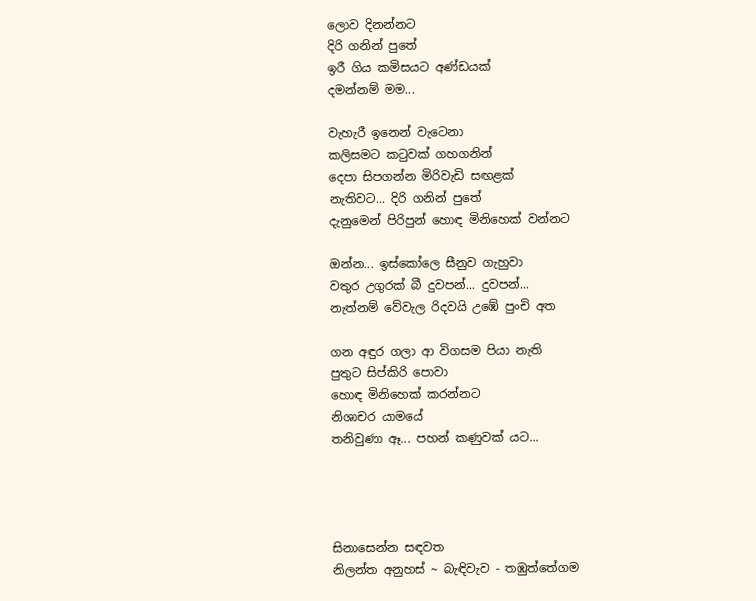ලොව දිනන්නට
දිරි ගනින් පුතේ
ඉරී ගිය කමිසයට අණ්ඩයක්
දමන්නම් මම...

වැහැරී ඉනෙන් වැටෙනා
කලිසමට කටුවක් ගහගනින්
දෙපා සිපගන්න මිරිවැඩි සඟළක්
නැතිවට... දිරි ගනින් පුතේ
දැනුමෙන් පිරිපුන් හොඳ මිනිහෙක් වන්නට

ඔන්න... ඉස්කෝලෙ සීනුව ගැහුවා
වතුර උගුරක් බී දුවපන්... දුවපන්...
නැත්නම් වේවැල රිදවයි උඹේ පුංචි අත

ගන අඳුර ගලා ආ විගසම පියා නැති
පුතුට සිප්කිරි පොවා
හොඳ මිනිහෙක් කරන්නට
නිශාචර යාමයේ
තනිවුණා ඈ... පහන් කණුවක් යට...




සිනාසෙන්න සඳවත
නිලන්ත අනුහස් ~ බැඳිවැව - තඹුත්තේගම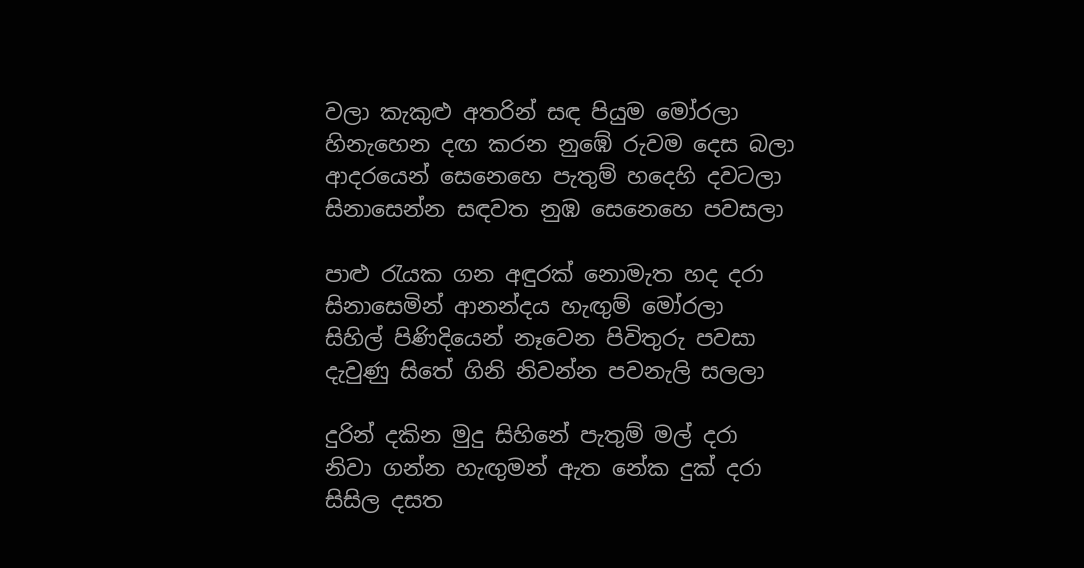වලා කැකුළු අතරින් සඳ පියුම මෝරලා
හිනැහෙන දඟ කරන නුඹේ රුවම දෙස බලා
ආදරයෙන් සෙනෙහෙ පැතුම් හදෙහි දවටලා
සිනාසෙන්න සඳවත නුඹ සෙනෙහෙ පවසලා

පාළු රැයක ගන අඳුරක් නොමැත හද දරා
සිනාසෙමින් ආනන්දය හැඟුම් මෝරලා
සිහිල් පිණිදියෙන් නෑවෙන පිවිතුරු පවසා
දැවුණු සිතේ ගිනි නිවන්න පවනැලි සලලා

දුරින් දකින මුදු සිහිනේ පැතුම් මල් දරා
නිවා ගන්න හැඟුමන් ඇත නේක දුක් දරා
සිසිල දසත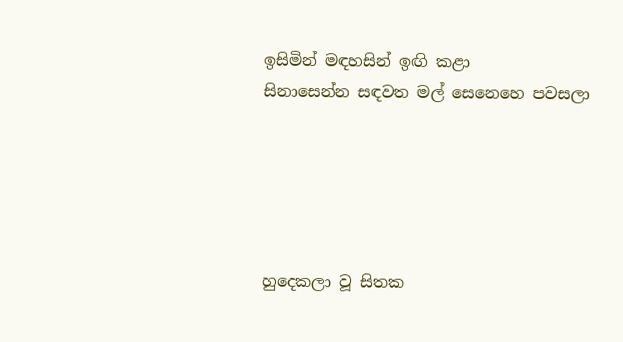ඉසිමින් මඳහසින් ඉඟි කළා
සිනාසෙන්න සඳවත මල් සෙනෙහෙ පවසලා





හුදෙකලා වූ සිතක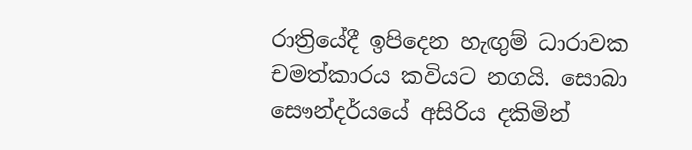රාත්‍රියේදී ඉපිදෙන හැඟුම් ධාරාවක චමත්කාරය කවියට නගයි. සොබා සෞන්දර්යයේ අසිරිය දකිමින්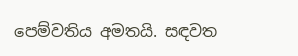පෙම්වතිය අමතයි. සඳවත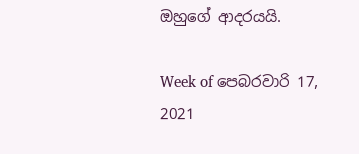ඔහුගේ ආදරයයි.

Week of පෙබරවාරි 17, 2021